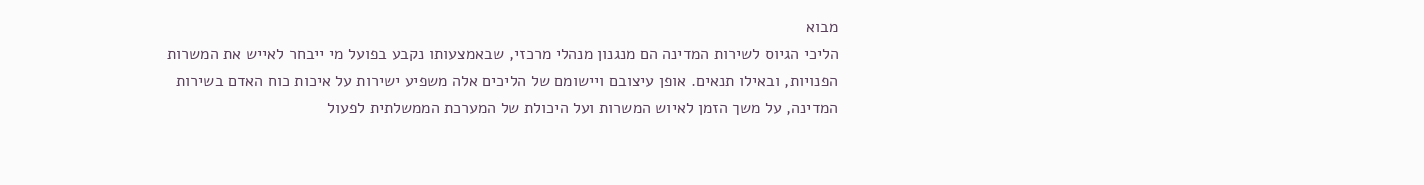מבוא
הליכי הגיוס לשירות המדינה הם מנגנון מנהלי מרכזי, שבאמצעותו נקבע בפועל מי ייבחר לאייש את המשרות הפנויות, ובאילו תנאים. אופן עיצובם ויישומם של הליכים אלה משפיע ישירות על איכות כוח האדם בשירות המדינה, על משך הזמן לאיוש המשרות ועל היכולת של המערכת הממשלתית לפעול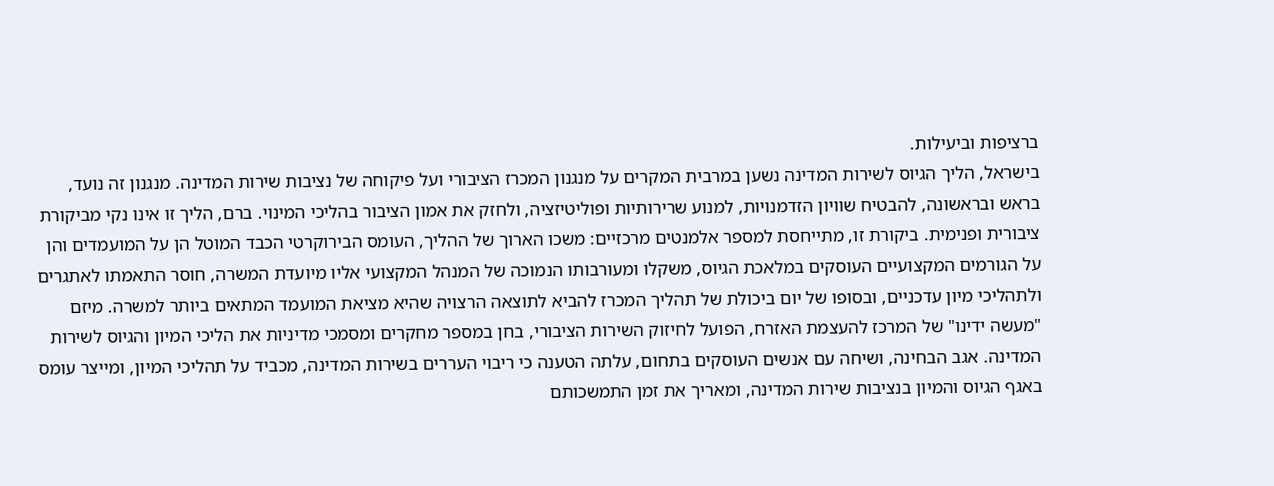ברציפות וביעילות.
בישראל, הליך הגיוס לשירות המדינה נשען במרבית המקרים על מנגנון המכרז הציבורי ועל פיקוחה של נציבות שירות המדינה. מנגנון זה נועד, בראש ובראשונה, להבטיח שוויון הזדמנויות, למנוע שרירותיות ופוליטיזציה, ולחזק את אמון הציבור בהליכי המינוי. ברם, הליך זו אינו נקי מביקורת ציבורית ופנימית. ביקורת זו, מתייחסת למספר אלמנטים מרכזיים: משכו הארוך של ההליך, העומס הבירוקרטי הכבד המוטל הן על המועמדים והן על הגורמים המקצועיים העוסקים במלאכת הגיוס, משקלו ומעורבותו הנמוכה של המנהל המקצועי אליו מיועדת המשרה, חוסר התאמתו לאתגרים ולתהליכי מיון עדכניים, ובסופו של יום ביכולת של תהליך המכרז להביא לתוצאה הרצויה שהיא מציאת המועמד המתאים ביותר למשרה. מיזם "מעשה ידינו" של המרכז להעצמת האזרח, הפועל לחיזוק השירות הציבורי, בחן במספר מחקרים ומסמכי מדיניות את הליכי המיון והגיוס לשירות המדינה. אגב הבחינה, ושיחה עם אנשים העוסקים בתחום, עלתה הטענה כי ריבוי העררים בשירות המדינה, מכביד על תהליכי המיון, ומייצר עומס באגף הגיוס והמיון בנציבות שירות המדינה, ומאריך את זמן התמשכותם